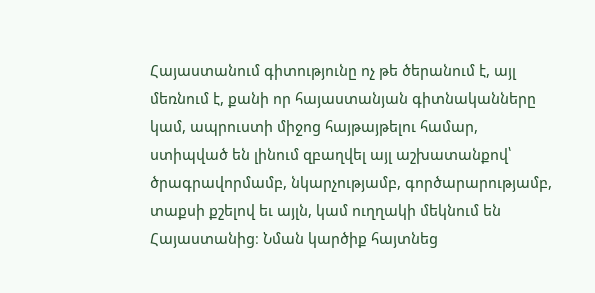Հայաստանում գիտությունը ոչ թե ծերանում է, այլ մեռնում է, քանի որ հայաստանյան գիտնականները կամ, ապրուստի միջոց հայթայթելու համար, ստիպված են լինում զբաղվել այլ աշխատանքով՝ ծրագրավորմամբ, նկարչությամբ, գործարարությամբ, տաքսի քշելով եւ այլն, կամ ուղղակի մեկնում են Հայաստանից։ Նման կարծիք հայտնեց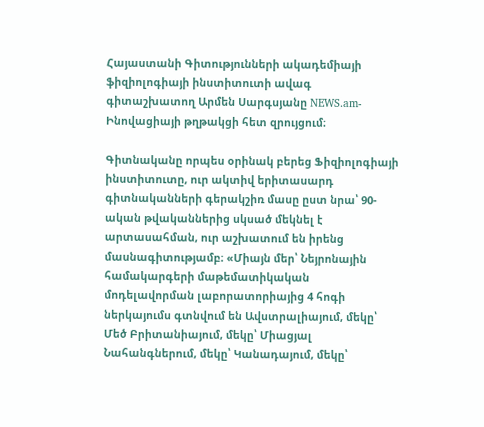Հայաստանի Գիտությունների ակադեմիայի ֆիզիոլոգիայի ինստիտուտի ավագ գիտաշխատող Արմեն Սարգսյանը NEWS.am- Ինովացիայի թղթակցի հետ զրույցում։

Գիտնականը որպես օրինակ բերեց Ֆիզիոլոգիայի ինստիտուտը, ուր ակտիվ երիտասարդ գիտնականների գերակշիռ մասը ըստ նրա՝ 90-ական թվականներից սկսած մեկնել է արտասահման, ուր աշխատում են իրենց մասնագիտությամբ։ «Միայն մեր՝ Նեյրոնային համակարգերի մաթեմատիկական մոդելավորման լաբորատորիայից 4 հոգի ներկայումս գտնվում են Ավստրալիայում, մեկը՝ Մեծ Բրիտանիայում, մեկը՝ Միացյալ Նահանգներում, մեկը՝ Կանադայում, մեկը՝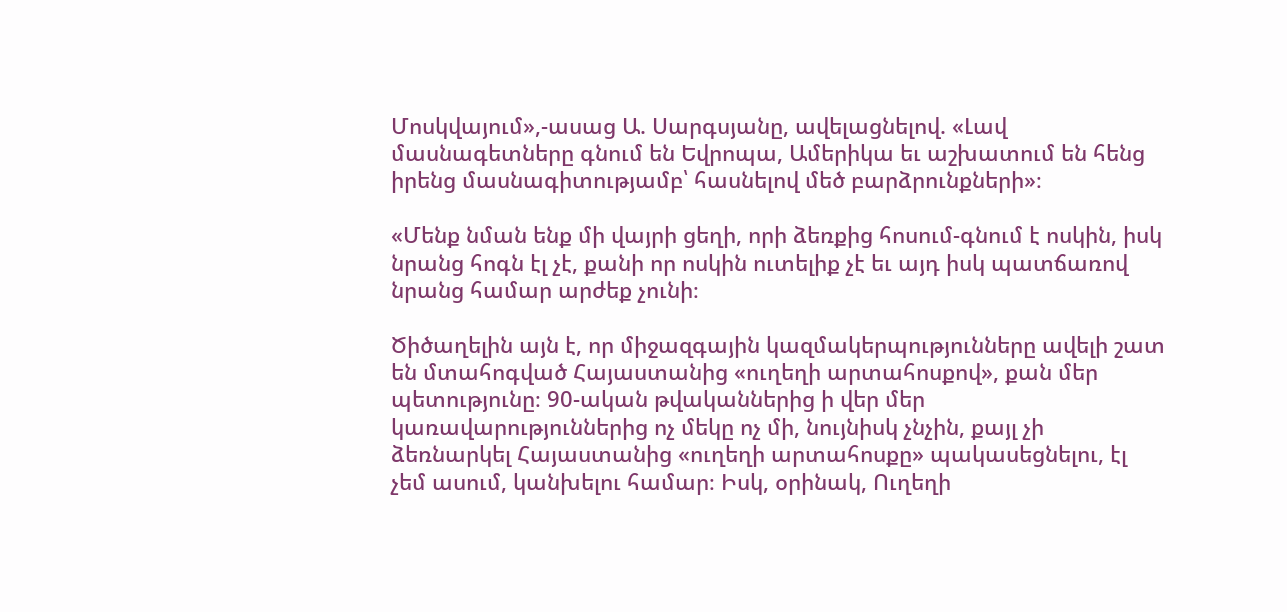Մոսկվայում»,-ասաց Ա. Սարգսյանը, ավելացնելով. «Լավ մասնագետները գնում են Եվրոպա, Ամերիկա եւ աշխատում են հենց իրենց մասնագիտությամբ՝ հասնելով մեծ բարձրունքների»։

«Մենք նման ենք մի վայրի ցեղի, որի ձեռքից հոսում-գնում է ոսկին, իսկ նրանց հոգն էլ չէ, քանի որ ոսկին ուտելիք չէ եւ այդ իսկ պատճառով նրանց համար արժեք չունի։

Ծիծաղելին այն է, որ միջազգային կազմակերպությունները ավելի շատ են մտահոգված Հայաստանից «ուղեղի արտահոսքով», քան մեր պետությունը։ 90-ական թվականներից ի վեր մեր կառավարություններից ոչ մեկը ոչ մի, նույնիսկ չնչին, քայլ չի ձեռնարկել Հայաստանից «ուղեղի արտահոսքը» պակասեցնելու, էլ չեմ ասում, կանխելու համար։ Իսկ, օրինակ, Ուղեղի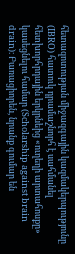հետազոտության միջազգային կազմակերպությունը (IBRO) հատուկ դրամաշնորհ է սահմանել հետխորհրդային երկրնեից «ուղեղի արտահոսքը» կասեցնելու համար (Scholarship against brain drain)։ Բառացիորեն, նրանք գումար են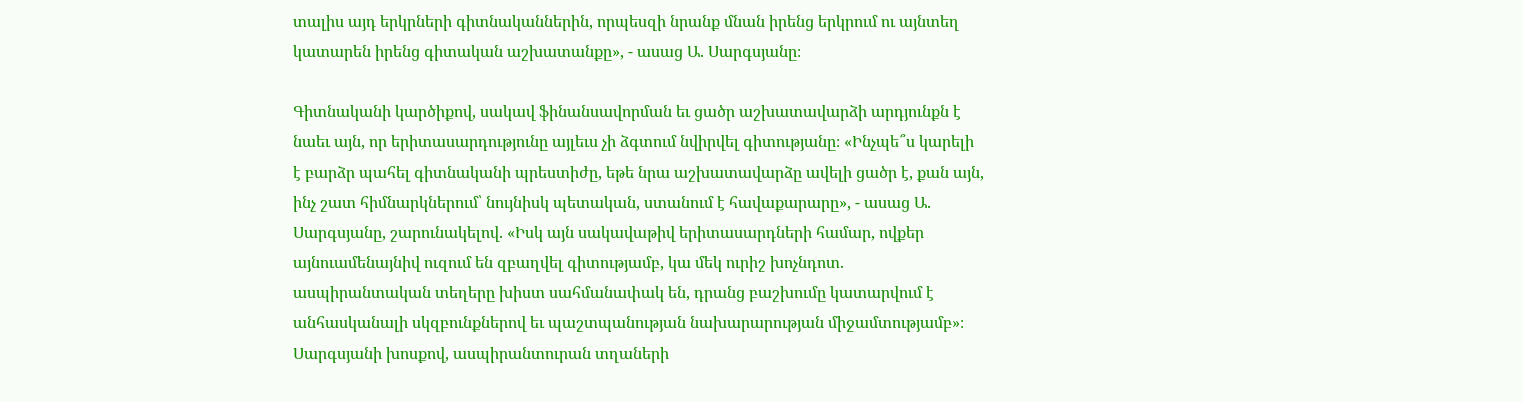տալիս այդ երկրների գիտնականներին, որպեսզի նրանք մնան իրենց երկրում ու այնտեղ կատարեն իրենց գիտական աշխատանքը», - ասաց Ա. Սարգսյանը։

Գիտնականի կարծիքով, սակավ ֆինանսավորման եւ ցածր աշխատավարձի արդյունքն է նաեւ այն, որ երիտասարդությունը այլեւս չի ձգտում նվիրվել գիտությանը։ «Ինչպե՞ս կարելի է բարձր պահել գիտնականի պրեստիժը, եթե նրա աշխատավարձը ավելի ցածր է, քան այն, ինչ շատ հիմնարկներում՝ նույնիսկ պետական, ստանում է հավաքարարը», - ասաց Ա. Սարգսյանը, շարունակելով. «Իսկ այն սակավաթիվ երիտասարդների համար, ովքեր այնուամենայնիվ ուզում են զբաղվել գիտությամբ, կա մեկ ուրիշ խոչնդոտ. ասպիրանտական տեղերը խիստ սահմանափակ են, դրանց բաշխումը կատարվում է անհասկանալի սկզբունքներով եւ պաշտպանության նախարարության միջամտությամբ»։ Սարգսյանի խոսքով, ասպիրանտուրան տղաների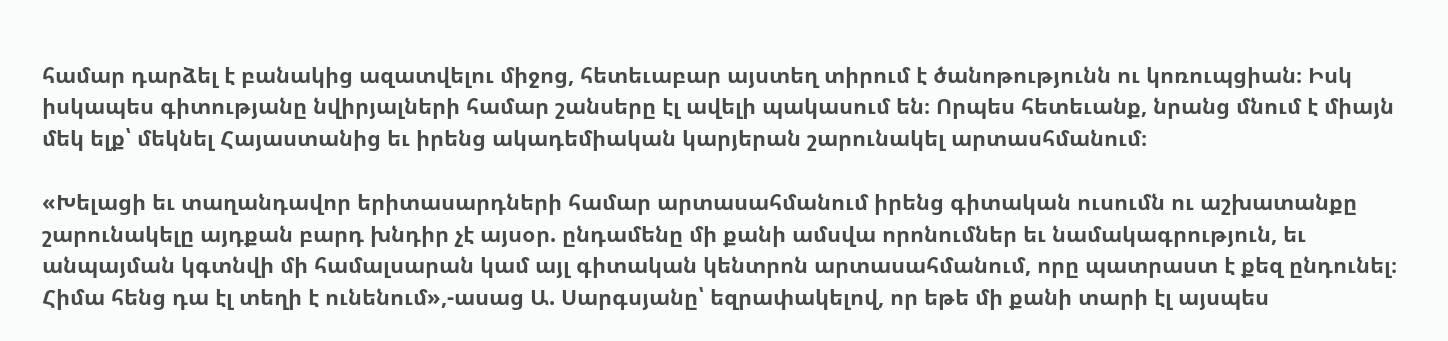համար դարձել է բանակից ազատվելու միջոց, հետեւաբար այստեղ տիրում է ծանոթությունն ու կոռուպցիան։ Իսկ իսկապես գիտությանը նվիրյալների համար շանսերը էլ ավելի պակասում են։ Որպես հետեւանք, նրանց մնում է միայն մեկ ելք՝ մեկնել Հայաստանից եւ իրենց ակադեմիական կարյերան շարունակել արտասհմանում։

«Խելացի եւ տաղանդավոր երիտասարդների համար արտասահմանում իրենց գիտական ուսումն ու աշխատանքը շարունակելը այդքան բարդ խնդիր չէ այսօր. ընդամենը մի քանի ամսվա որոնումներ եւ նամակագրություն, եւ անպայման կգտնվի մի համալսարան կամ այլ գիտական կենտրոն արտասահմանում, որը պատրաստ է քեզ ընդունել։ Հիմա հենց դա էլ տեղի է ունենում»,-ասաց Ա. Սարգսյանը՝ եզրափակելով, որ եթե մի քանի տարի էլ այսպես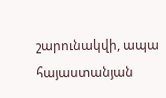շարունակվի, ապա հայաստանյան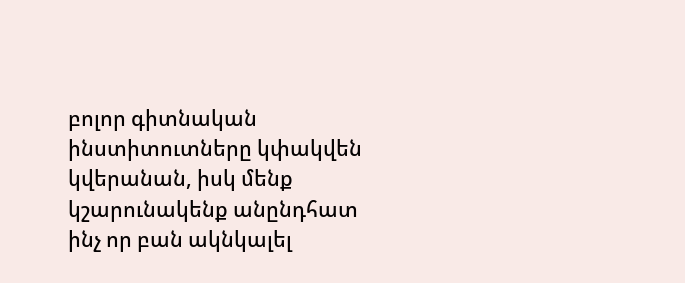բոլոր գիտնական ինստիտուտները կփակվեն կվերանան, իսկ մենք կշարունակենք անընդհատ ինչ որ բան ակնկալել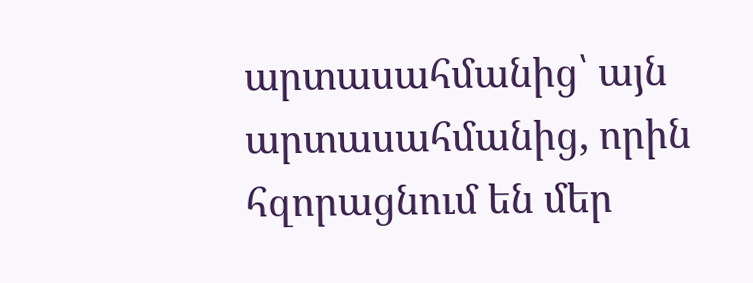արտասահմանից՝ այն արտասահմանից, որին հզորացնում են մեր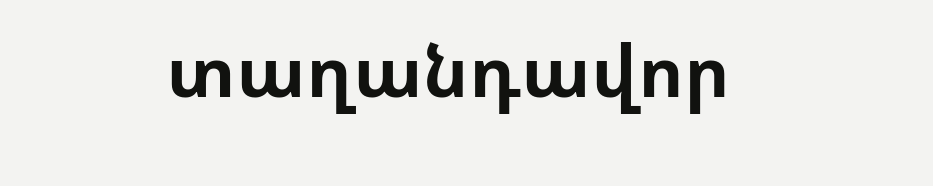տաղանդավոր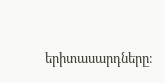երիտասարդները։